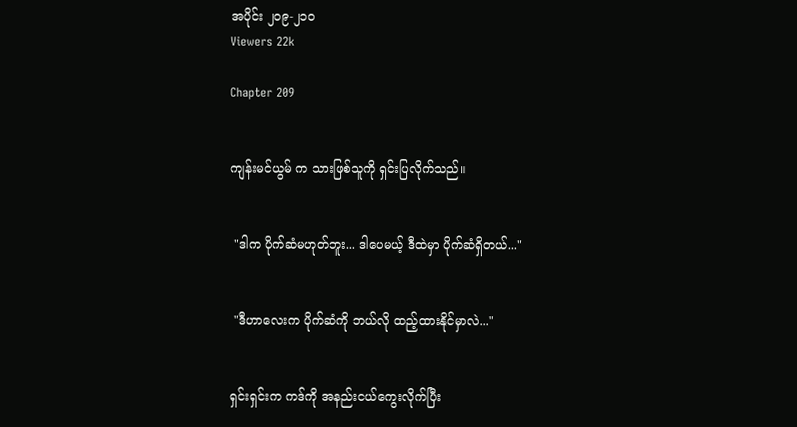အပိုင်း ၂၀၉-၂၁၀
Viewers 22k

Chapter 209


ကျန်းမင်ယွမ် က သားဖြစ်သူကို ရှင်းပြလိုက်သည်။


 "ဒါက ပိုက်ဆံမဟုတ်ဘူး... ဒါပေမယ့် ဒီထဲမှာ ပိုက်ဆံရှိတယ်..."


 "ဒီဟာလေးက ပိုက်ဆံကို ဘယ်လို ထည့်ထားနိုင်မှာလဲ..."


ရှင်းရှင်းက ကဒ်ကို အနည်းငယ်ကွေးလိုက်ပြီး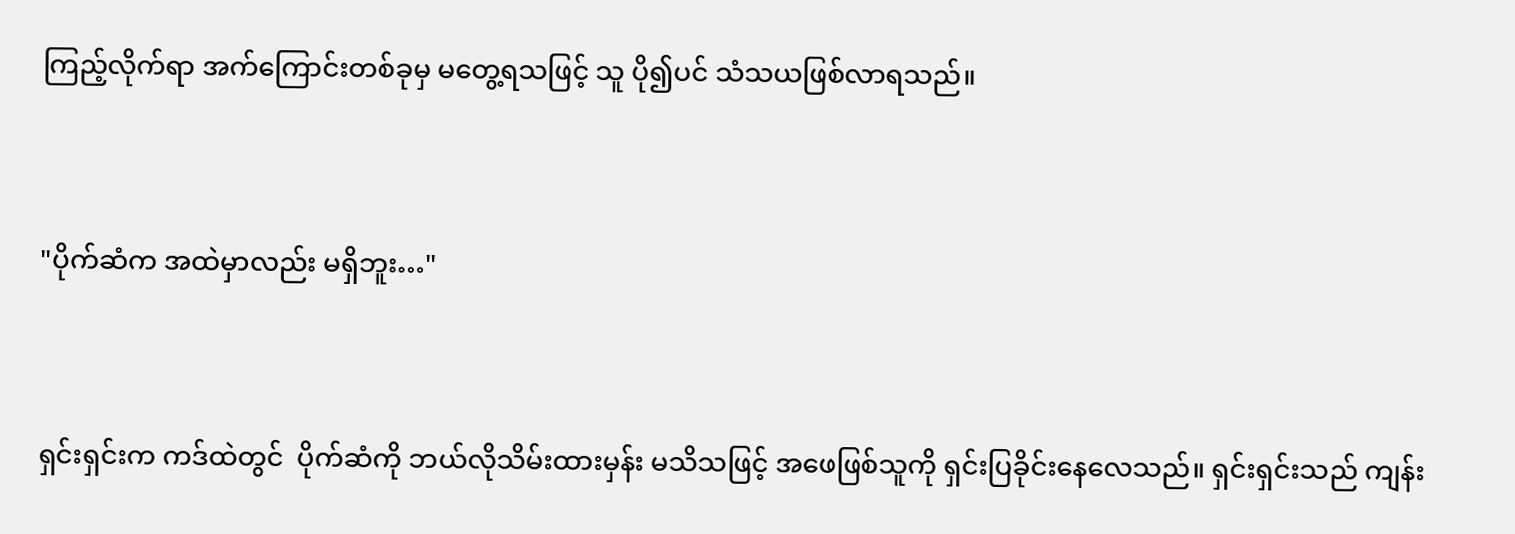ကြည့်လိုက်ရာ အက်ကြောင်းတစ်ခုမှ မတွေ့ရသဖြင့် သူ ပို၍ပင် သံသယဖြစ်လာရသည်။


"ပိုက်ဆံက အထဲမှာလည်း မရှိဘူး…"


ရှင်းရှင်းက ကဒ်ထဲတွင်  ပိုက်ဆံကို ဘယ်လိုသိမ်းထားမှန်း မသိသဖြင့် အဖေဖြစ်သူကို ရှင်းပြခိုင်းနေလေသည်။ ရှင်းရှင်းသည် ကျန်း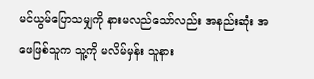မင်ယွမ်ပြောသမျှကို နားမလည်သော်လည်း အနည်းဆုံး အဖေဖြစ်သူက သူ့ကို မလိမ်မှန်း သူနား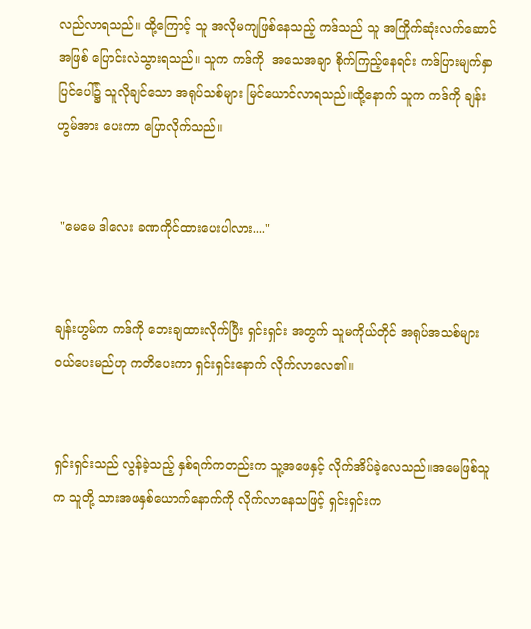လည်လာရသည်။ ထို့ကြောင့် သူ အလိုမကျဖြစ်နေသည့် ကဒ်သည် သူ အကြိုက်ဆုံးလက်ဆောင်အဖြစ် ပြောင်းလဲသွားရသည်။ သူက ကဒ်ကို  အသေအချာ စိုက်ကြည့်နေရင်း ကဒ်ပြားမျက်နှာပြင်ပေါ်၌ သူလိုချင်သော အရုပ်သစ်များ မြင်ယောင်လာရသည်။ထို့နောက် သူက ကဒ်ကို ချန်းဟွမ်အား ပေးကာ ပြောလိုက်သည်။


 "မေမေ ဒါလေး ခဏကိုင်ထားပေးပါလား...."


ချန်းဟွမ်က ကဒ်ကို ဘေးချထားလိုက်ပြီး ရှင်းရှင်း အတွက် သူမကိုယ်တိုင် အရုပ်အသစ်များ ဝယ်ပေးမည်ဟု ကတိပေးကာ ရှင်းရှင်းနောက် လိုက်လာလေ၏။


ရှင်းရှင်းသည် လွန်ခဲ့သည့် နှစ်ရက်ကတည်းက သူ့အဖေနှင့် လိုက်အိပ်ခဲ့လေသည်။အမေဖြစ်သူက သူတို့ သားအဖနှစ်ယောက်နောက်ကို လိုက်လာနေသဖြင့် ရှင်းရှင်းက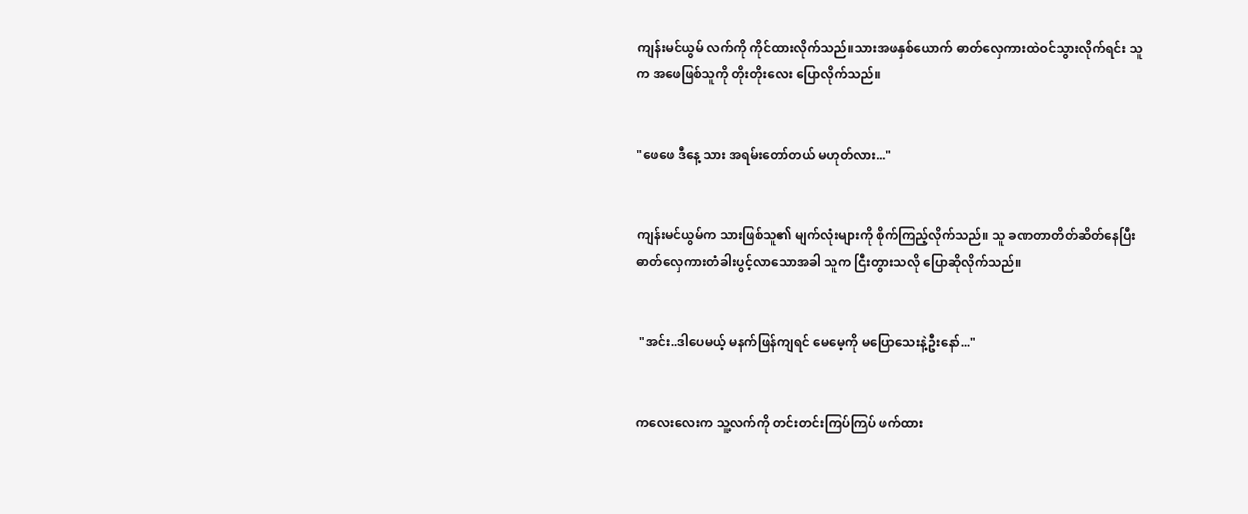ကျန်းမင်ယွမ် လက်ကို ကိုင်ထားလိုက်သည်။သားအဖနှစ်ယောက် ဓာတ်လှေကားထဲဝင်သွားလိုက်ရင်း သူက အဖေဖြစ်သူကို တိုးတိုးလေး ပြောလိုက်သည်။


"ဖေဖေ ဒီနေ့ သား အရမ်းတော်တယ် မဟုတ်လား..."


ကျန်းမင်ယွမ်က သားဖြစ်သူ၏ မျက်လုံးများကို စိုက်ကြည့်လိုက်သည်။ သူ ခဏတာတိတ်ဆိတ်နေပြီး ဓာတ်လှေကားတံခါးပွင့်လာသောအခါ သူက ငြီးတွားသလို ပြောဆိုလိုက်သည်။


 "အင်း..ဒါ‌ပေမယ့် မနက်ဖြန်ကျရင် မေမေ့ကို မပြောသေးနဲ့ဦးနော်..."


ကလေးလေးက သူ့လက်ကို တင်းတင်းကြပ်ကြပ် ဖက်ထား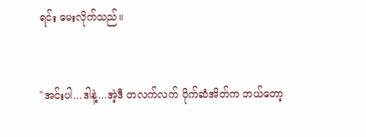ရင်း မေးလိုက်သည်။


"အင်းပါ...ဒါနဲ့...အဲ့ဒီ တလက်လက် ပိုက်ဆံအိတ်က ဘယ်တော့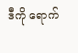ဒီကို ရောက်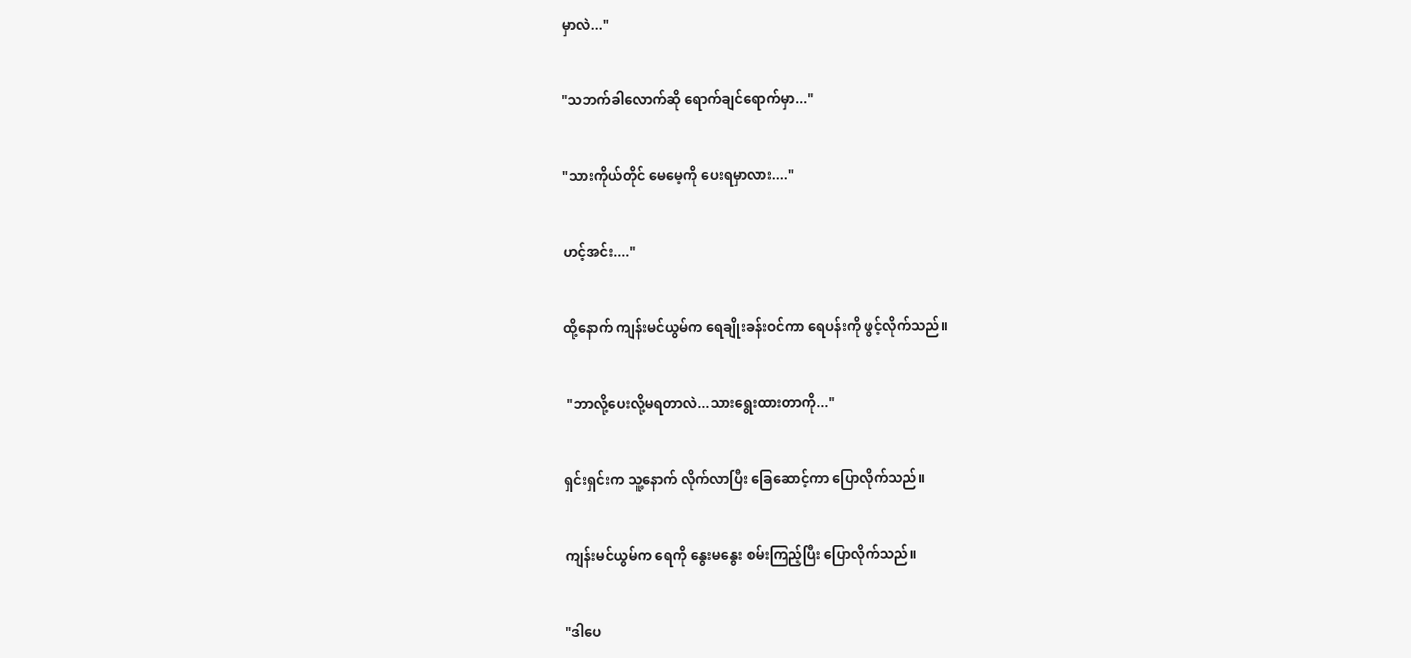မှာလဲ..."


"သဘက်ခါလောက်ဆို ရောက်ချင်ရောက်မှာ..."


"သားကိုယ်တိုင် မေမေ့ကို ပေးရမှာလား...."


ဟင့်အင်း...."


ထို့နောက် ကျန်းမင်ယွမ်က ရေချိုးခန်းဝင်ကာ ရေပန်းကို ဖွင့်လိုက်သည်။


 "ဘာလို့‌ပေးလို့မရတာလဲ...သားရွေးထားတာကို..."


ရှင်းရှင်းက သူ့နောက် လိုက်လာပြီး ခြေဆောင့်ကာ ပြောလိုက်သည်။


ကျန်းမင်ယွမ်က ရေကို နွေးမနွေး စမ်းကြည့်ပြီး ပြောလိုက်သည်။


"ဒါပေ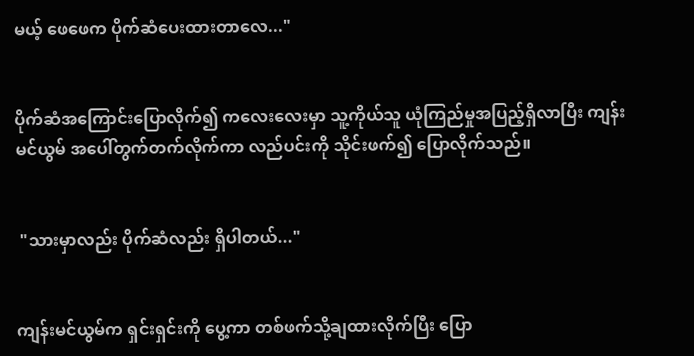မယ့် ဖေဖေက ပိုက်ဆံပေးထားတာလေ..."


ပိုက်ဆံအကြောင်းပြောလိုက်၍ ကလေးလေးမှာ သူ့ကိုယ်သူ ယုံကြည်မှုအပြည့်ရှိလာပြီး ကျန်းမင်ယွမ် အပေါ်တွက်တက်လိုက်ကာ လည်ပင်းကို သိုင်းဖက်၍ ပြောလိုက်သည်။


 "သားမှာလည်း ပိုက်ဆံလည်း ရှိပါတယ်..."


ကျန်းမင်ယွမ်က ရှင်းရှင်းကို ပွေ့ကာ တစ်ဖက်သို့ချထားလိုက်ပြီး ပြော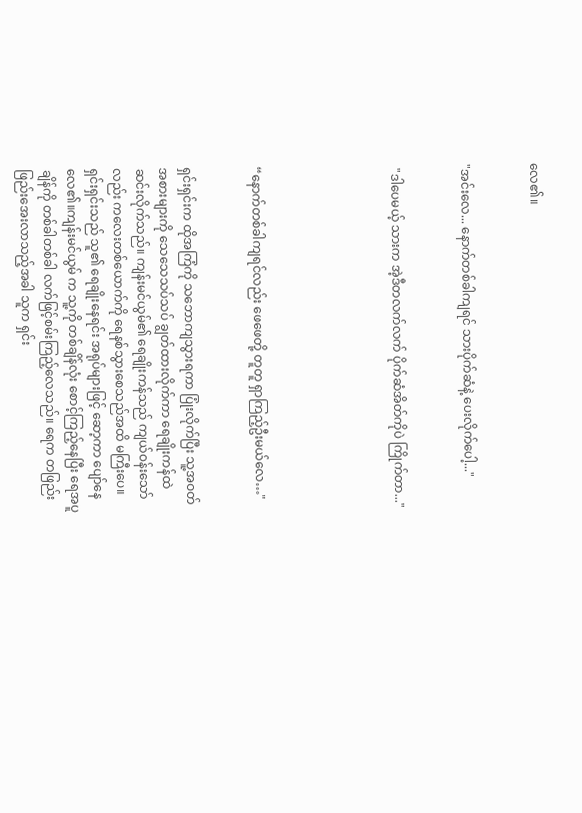လေ၏။


"အင်းလေ... နောက်တစ်ခါကျရင် သားပိုက်ဆံနဲ့ ပေးလိုက်ပေါ့..."


 "ဒါပေမယ့် သားက အဲ့ဒီတလက်လက် ပိုက်ဆံအိတ်ကိုပဲ ကြိုက်တာ..."





“နောက်တစ်ခါကျရင်လည်း ဖေဖေတို့ တူတူ ရှာကြည့်ဦးမယ်လေ…"


ရှင်းရှင်းက ထိုအကြံကို သဘောကျသွားရကာ ပြုံးလိုက်ပြီး သူ့အဝတ်အစားများကို‌ သေသေသပ်သပ် ချွတ်ထားလိုက်ကာ ရေချိုးကန်ထဲ ဆင်းလိုက်သည်။ ကျန်းမင်ယွမ်၏ ရေချိုးကန်သည် ကျယ်ဝန်းသော်လည်း ‌ကလေးတစ်ယောက်ကို ရေနစ်‌သွားစေသည်အထိ မကြီးပေ။ ရှင်းရှင်းသည် သူ၏ ရေချိုးနေရင်း အရုပ်များဖြင့် ဆော့ကာ ပျော်နေလေ၏။ကျန်းမင်ယွမ် က သူ့ကို တစ်ချိန်လုံး စောင့်ကြည့်နေပြီး ရေအပူချိန်ကို တစ်ခါတစ်ခါ လက်ဖြင့်စမ်းကြည့်လေသည်။ ရေက တဖြည်းဖြည်းအေးလာသည့်အခါ သူက ရှင်း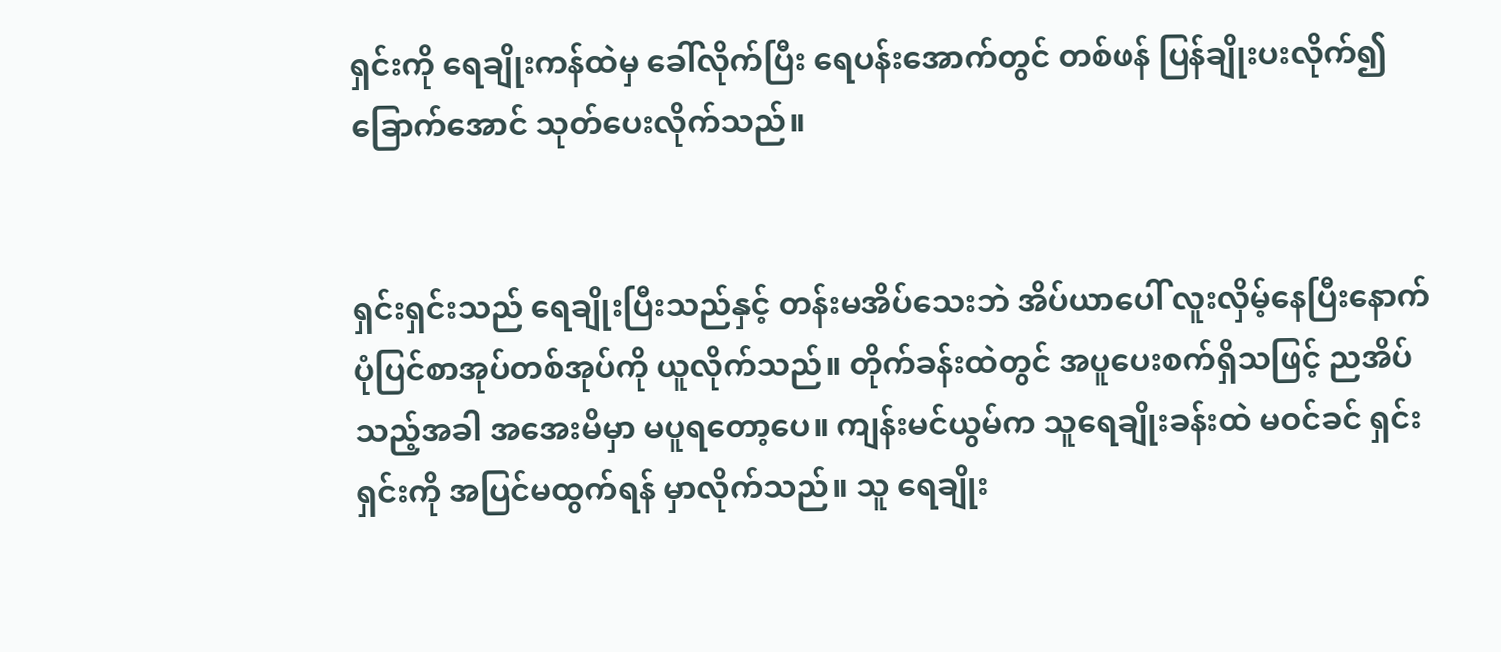ရှင်းကို ရေချိုးကန်ထဲမှ ခေါ်လိုက်ပြီး ရေပန်းအောက်တွင် တစ်ဖန် ပြန်ချိုးပးလိုက်၍ ခြောက်အောင် သုတ်ပေးလိုက်သည်။


ရှင်းရှင်းသည် ရေချိုးပြီးသည်နှင့် တန်းမအိပ်သေးဘဲ အိပ်ယာပေါ် လူးလှိမ့်နေပြီးနောက် ပုံပြင်စာအုပ်တစ်အုပ်ကို ယူလိုက်သည်။ တိုက်ခန်းထဲတွင် အပူပေးစက်ရှိသဖြင့် ညအိပ်သည့်အခါ အအေးမိမှာ မပူရတော့ပေ။ ကျန်းမင်ယွမ်က သူရေချိုး‌ခန်းထဲ မဝင်ခင် ရှင်းရှင်းကို အပြင်မထွက်ရန် မှာလိုက်သည်။ သူ ရေချိုး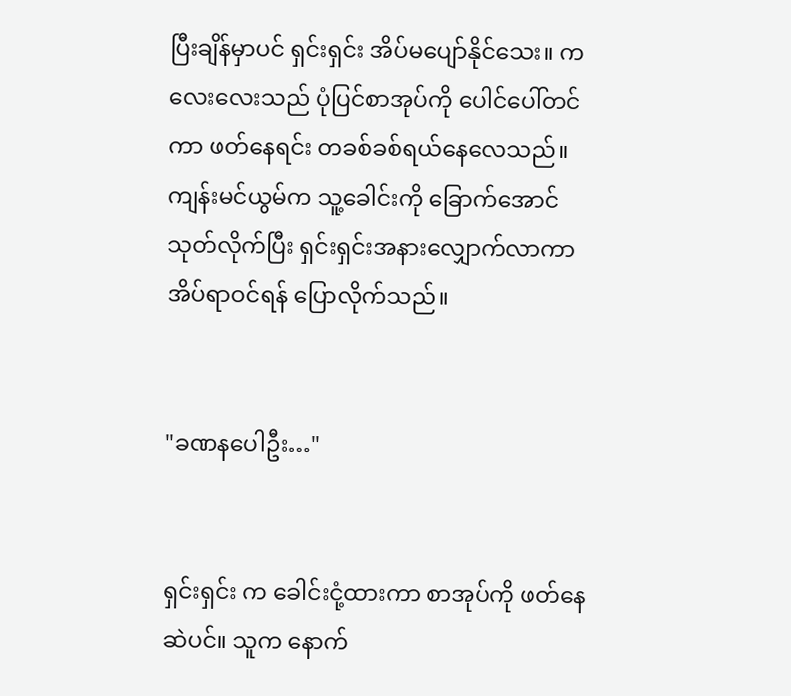ပြီးချိန်မှာပင် ရှင်းရှင်း အိပ်မပျော်နိုင်သေး။ ကလေးလေးသည် ပုံပြင်စာအုပ်ကို ပေါင်ပေါ်တင်ကာ ဖတ်နေရင်း တခစ်ခစ်ရယ်နေလေသည်။ ကျန်းမင်ယွမ်က သူ့ခေါင်းကို ခြောက်အောင် သုတ်လိုက်ပြီး ရှင်းရှင်းအနားလျှောက်လာကာ အိပ်ရာဝင်ရန် ပြောလိုက်သည်။


"ခဏနပေါဦး…"


ရှင်းရှင်း က ခေါင်းငုံ့ထားကာ စာအုပ်ကို ဖတ်နေဆဲပင်။ သူက နောက်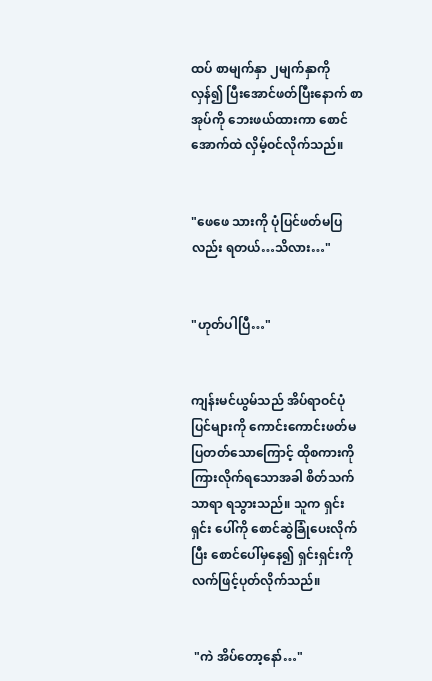ထပ် စာမျက်နှာ ၂မျက်နှာကို လှန်၍ ပြီးအောင်ဖတ်ပြီးနောက် စာအုပ်ကို ဘေးဖယ်ထားကာ စောင်အောက်ထဲ လှိမ့်ဝင်လိုက်သည်။


"ဖေဖေ သားကို ပုံပြင်ဖတ်မပြလည်း ရတယ်…သိလား…"


"ဟုတ်ပါပြီ…"


ကျန်းမင်ယွမ်သည် အိပ်ရာဝင်ပုံပြင်များကို ကောင်းကောင်းဖတ်မပြတတ်သောကြောင့် ထိုစကားကို ကြားလိုက်ရသောအခါ စိတ်သက်သာရာ ရသွားသည်။ သူက ရှင်းရှင်း ပေါ်ကို စောင်ဆွဲခြုံ‌ပေးလိုက်ပြီး စောင်ပေါ်မှနေ၍ ရှင်းရှင်းကို လက်ဖြင့်ပုတ်လိုက်သည်။


 "ကဲ အိပ်တော့နော်…"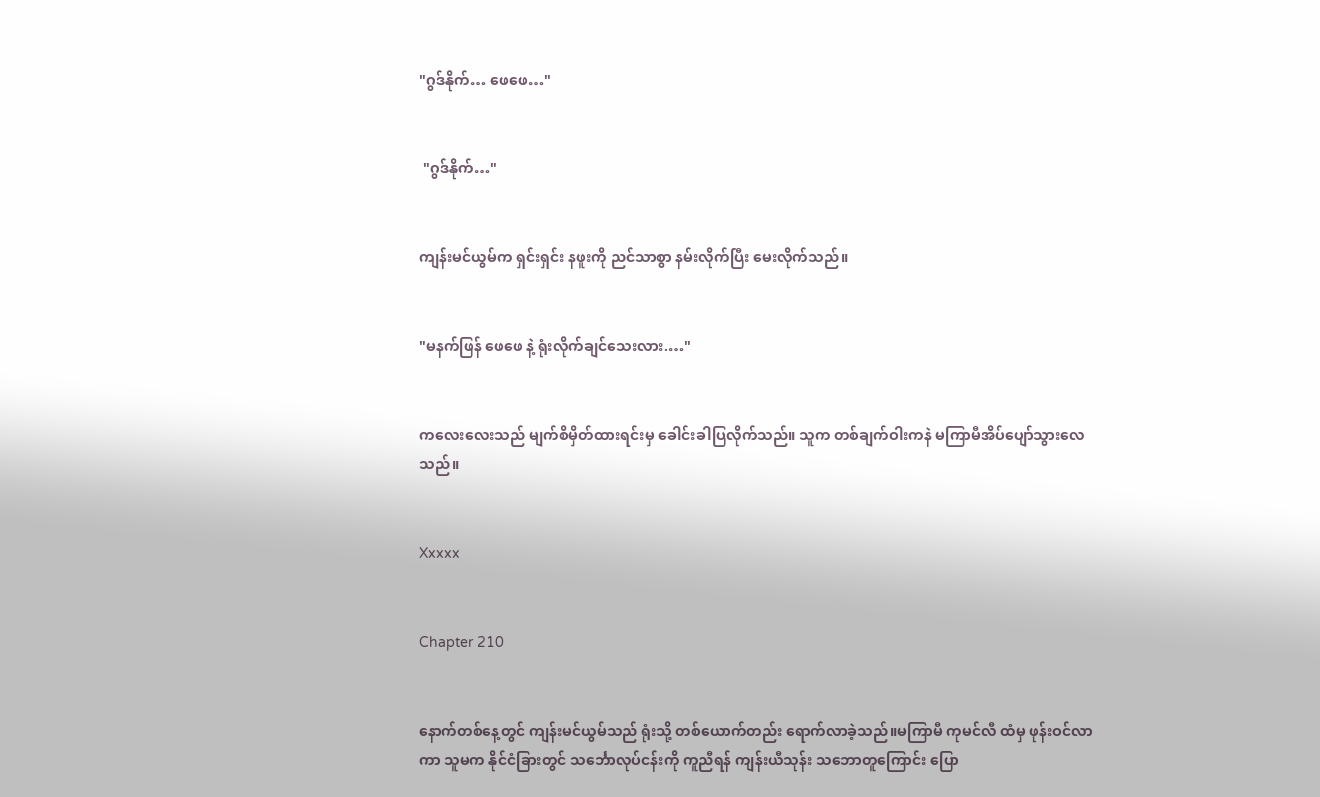"ဂွဒ်နိုက်… ဖေဖေ…"


 "ဂွဒ်နိုက်…"


ကျန်းမင်ယွမ်က ရှင်းရှင်း နဖူးကို ညင်သာစွာ နမ်းလိုက်ပြီး မေးလိုက်သည်။


"မနက်ဖြန် ဖေဖေ နဲ့ ရုံးလိုက်ချင်သေးလား.…"


ကလေးလေးသည် မျက်စိမှိတ်‌ထားရင်းမှ ခေါင်းခါပြလိုက်သည်။ သူက တစ်ချက်ဝါးကနဲ မကြာမီအိပ်ပျော်သွားလေသည်။


Xxxxx


Chapter 210


နောက်တစ်နေ့တွင် ကျန်းမင်ယွမ်သည် ရုံးသို့ တစ်ယောက်တည်း ရောက်လာခဲ့သည်။မကြာမီ ကုမင်လီ ထံမှ ဖုန်းဝင်လာကာ သူမက နိုင်ငံခြားတွင် သင်္ဘောလုပ်ငန်းကို ကူညီရန် ကျန်းယီသုန်း သဘောတူကြောင်း ပြော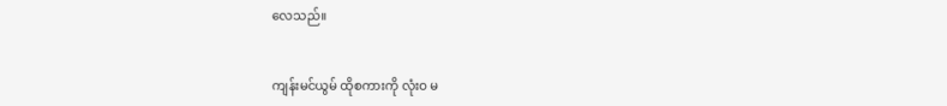လေသည်။


ကျန်းမင်ယွမ် ထိုစကားကို လုံးဝ မ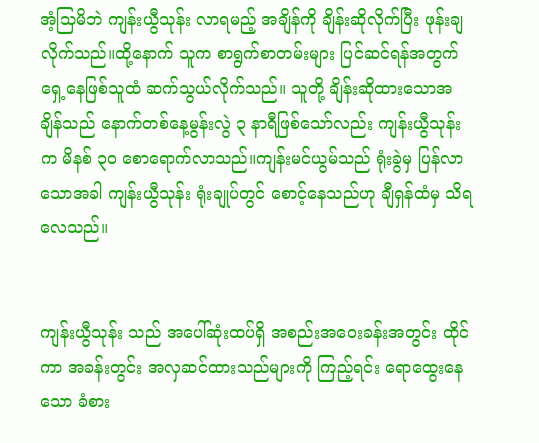အံ့သြမိဘဲ ကျန်းယွီသုန်း လာရမည့် အချိန်ကို ချိန်းဆိုလိုက်ပြီး ဖုန်းချလိုက်သည်။ထို့နောက် သူက စာရွက်စာတမ်းများ ပြင်ဆင်ရန်အတွက် ရှေ့နေဖြစ်သူထံ ဆက်သွယ်လိုက်သည်။ သူတို့ ချိန်းဆိုထားသောအချိန်သည် နောက်တစ်နေ့မွန်းလွဲ ၃ နာရီဖြစ်သော်လည်း ကျန်းယွီသုန်း က မိနစ် ၃၀ စောရောက်လာသည်။ကျန်းမင်ယွမ်သည် ရုံးခွဲမှ ပြန်လာသောအခါ ကျန်းယွီသုန်း ရုံးချုပ်တွင် စောင့်နေသည်ဟု ချီရှန်ထံမှ သိရလေသည်။


ကျန်းယွီသုန်း သည် အပေါ်ဆုံးထပ်ရှိ အစည်းအဝေးခန်းအတွင်း ထိုင်ကာ အခန်းတွင်း အလှဆင်ထားသည်များကို ကြည့်ရင်း ရောထွေးနေသော ခံစား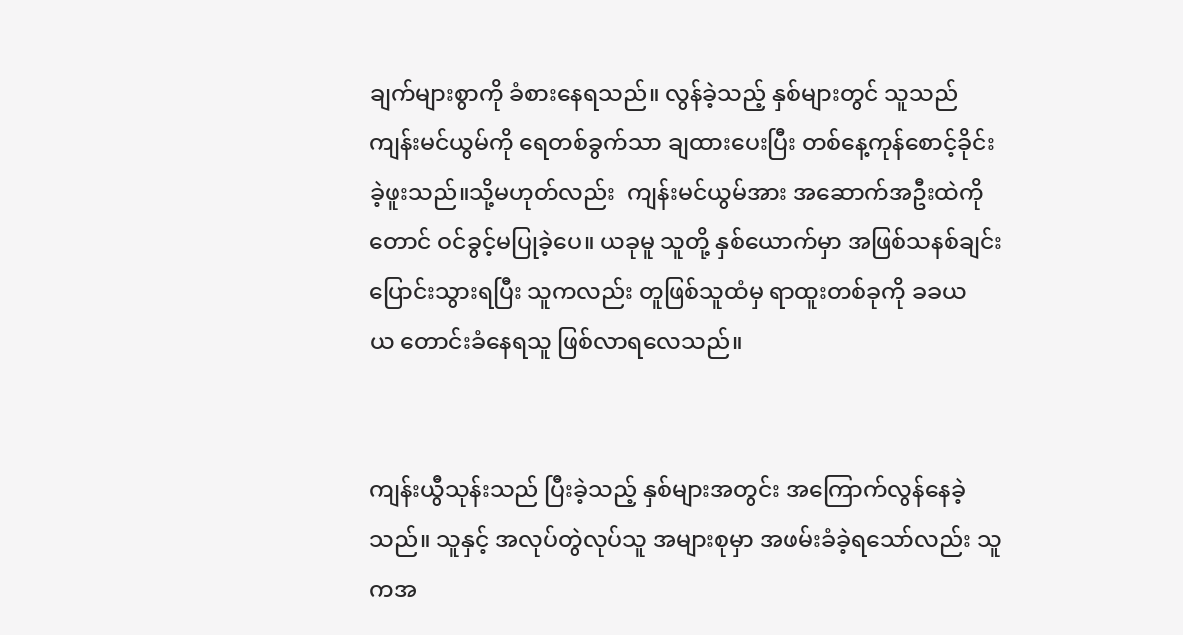ချက်များစွာကို ခံစားနေရသည်။ လွန်ခဲ့သည့် နှစ်များတွင် သူသည် ကျန်းမင်ယွမ်ကို ရေတစ်ခွက်သာ ချထားပေးပြီး တစ်နေ့ကုန်စောင့်ခိုင်းခဲ့ဖူး‌သည်။သို့မဟုတ်လည်း  ကျန်းမင်ယွမ်အား အဆောက်အဦးထဲကိုတောင် ဝင်ခွင့်မပြုခဲ့ပေ။ ယခုမူ သူတို့ နှစ်ယောက်မှာ အဖြစ်သနစ်ချင်း ပြောင်းသွားရပြီး သူကလည်း တူဖြစ်သူထံမှ ရာထူးတစ်ခုကို ခခယယ ‌တောင်းခံနေရသူ ဖြစ်လာရလေသည်။


ကျန်းယွီသုန်းသည် ပြီးခဲ့သည့် နှစ်များအတွင်း အကြောက်လွန်နေခဲ့သည်။ သူနှင့် အလုပ်တွဲလုပ်သူ အများစုမှာ အဖမ်းခံခဲ့ရသော်လည်း သူကအ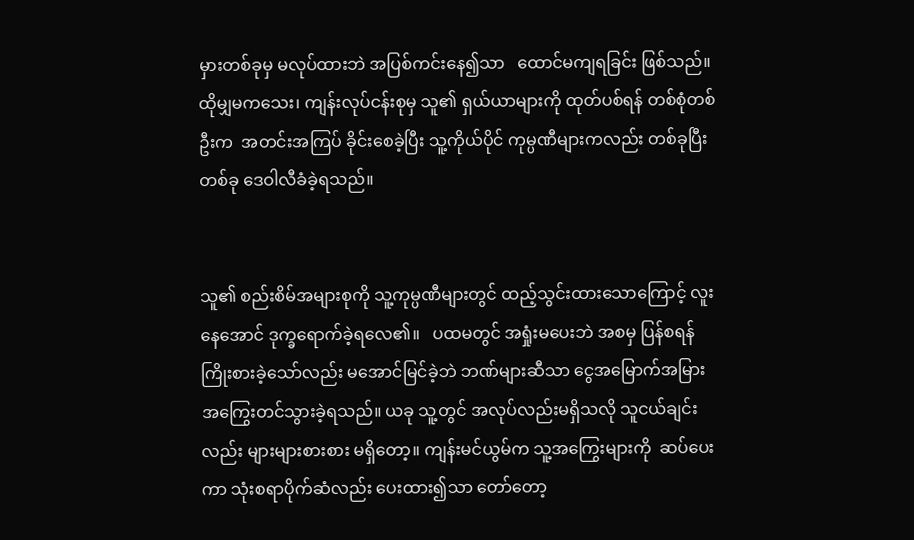မှားတစ်ခုမှ မလုပ်ထားဘဲ အပြစ်ကင်းနေ၍သာ   ထောင်မကျရခြင်း ဖြစ်သည်။ထိုမျှမကသေး၊ ကျန်းလုပ်ငန်းစုမှ သူ၏ ရှယ်ယာများကို ထုတ်ပစ်ရန် တစ်စုံတစ်ဦးက  အတင်းအကြပ် ခိုင်းစေခဲ့ပြီး သူ့ကိုယ်ပိုင် ကုမ္ပဏီများကလည်း တစ်ခုပြီးတစ်ခု ဒေဝါလီခံခဲ့ရသည်။


သူ၏ စည်းစိမ်အများစုကို သူ့ကုမ္ပဏီများတွင် ထည့်သွင်းထားသောကြောင့် လူးနေအောင် ဒုက္ခရောက်ခဲ့ရလေ၏။   ပထမတွင် အရှုံးမပေးဘဲ အစမှ ပြန်စရန် ကြိုးစားခဲ့သော်လည်း မအောင်မြင်ခဲ့ဘဲ ဘဏ်များဆီသာ ငွေအမြောက်အမြား အကြွေးတင်သွားခဲ့ရသည်။ ယခု သူ့တွင် အလုပ်လည်းမရှိသလို သူငယ်ချင်းလည်း များများစားစား မရှိတော့။ ကျန်းမင်ယွမ်က သူ့အကြွေးများကို  ဆပ်ပေးကာ သုံးစရာပိုက်ဆံလည်း ပေးထား၍သာ တော်တော့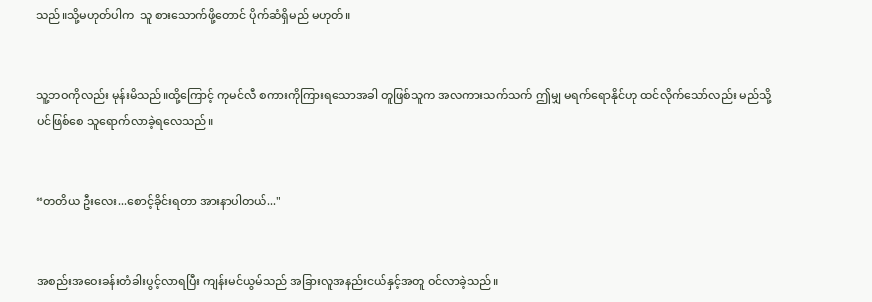သည်။သို့မဟုတ်ပါက  သူ စားသောက်ဖို့တောင် ပိုက်ဆံရှိမည် မဟုတ်။


သူ့ဘဝကိုလည်း မုန်းမိသည်။ထို့ကြောင့် ကုမင်လီ စကားကိုကြားရသောအခါ တူဖြစ်သူက အလကားသက်သက် ဤမျှ မရက်ရောနိုင်ဟု ‌ထင်လိုက်သော်လည်း မည်သို့ပင်ဖြစ်စေ သူရောက်လာခဲ့ရလေသည်။


“တတိယ ဦးလေး...စောင့်ခိုင်းရတာ အားနာပါတယ်..."


အစည်းအဝေးခန်းတံခါးပွင့်လာရပြီး ကျန်းမင်ယွမ်သည် အခြားလူအနည်းငယ်နှင့်အတူ ဝင်လာခဲ့သည်။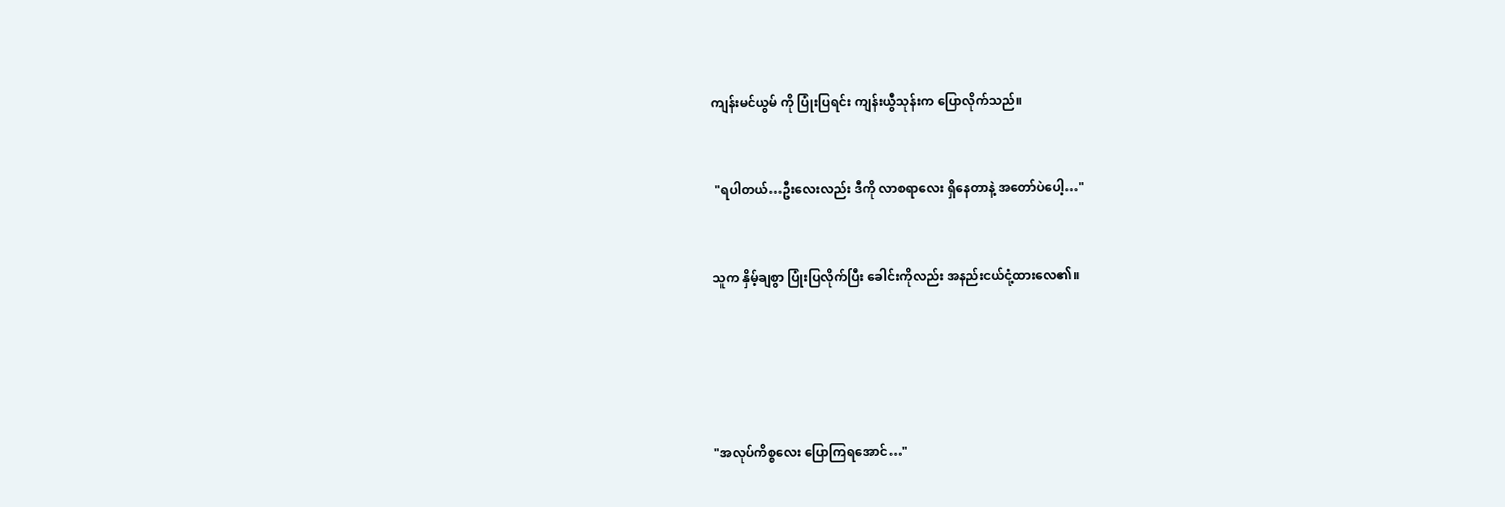ကျန်းမင်ယွမ် ကို ပြုံးပြရင်း ကျန်းယွီသုန်းက ပြောလိုက်သည်။


 "ရပါတယ်…ဦးလေးလည်း ဒီကို လာစရာလေး ရှိနေတာနဲ့ အတော်ပဲပေါ့…"


သူက နှိမ့်ချစွာ ပြုံးပြလိုက်ပြီး ခေါင်းကိုလည်း အနည်းငယ်ငုံ့ထားလေ၏။





"အလုပ်ကိစ္စလေး ပြောကြရအောင်…"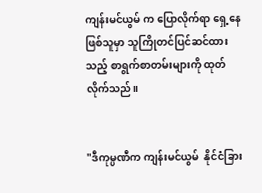ကျန်းမင်ယွမ် က‌ ပြောလိုက်ရာ ရှေ့နေဖြစ်သူမှာ သူကြိုတင်ပြင်ဆင်ထားသည့် စာရွက်စာတမ်းများကို ထုတ်လိုက်သည်။


"ဒီကုမ္ပဏီက ကျန်းမင်ယွမ်  နိုင်ငံခြား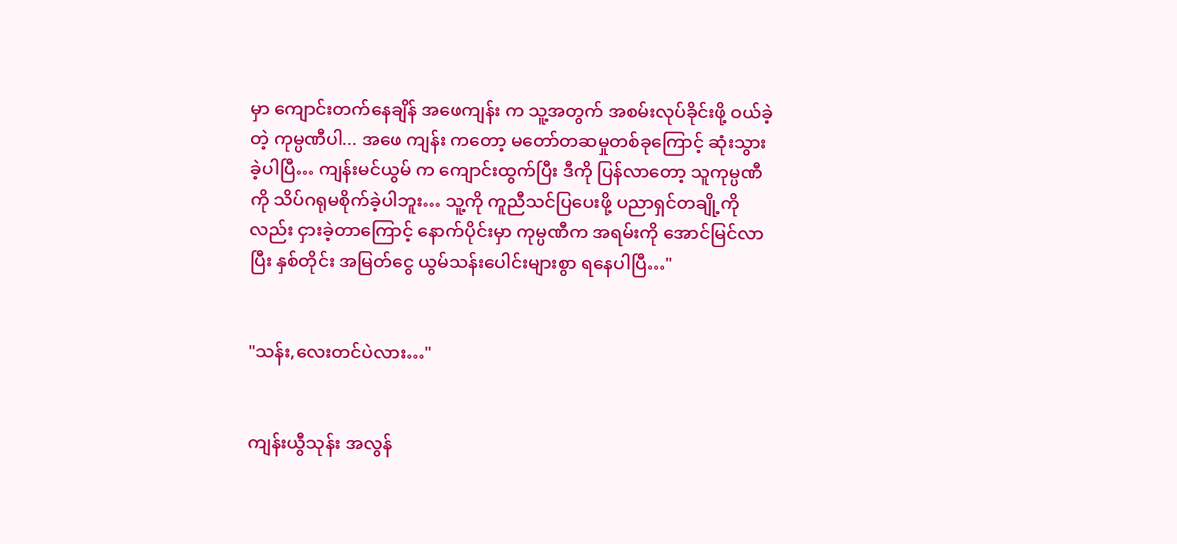မှာ ကျောင်းတက်နေချိန် ‌အဖေကျန်း က သူ့အတွက် အစမ်းလုပ်ခိုင်းဖို့ ဝယ်ခဲ့တဲ့ ကုမ္ပဏီပါ... အဖေ ကျန်း ကတော့ မတော်တဆမှုတစ်ခုကြောင့် ဆုံးသွားခဲ့ပါပြီ… ကျန်းမင်ယွမ် က ကျောင်းထွက်ပြီး ဒီကို ပြန်လာတော့ သူကုမ္ပဏီကို သိပ်ဂရုမစိုက်ခဲ့ပါဘူး… သူ့ကို ကူညီသင်ပြပေးဖို့ ပညာရှင်တချို့ကိုလည်း ငှားခဲ့တာကြောင့် နောက်ပိုင်းမှာ ကုမ္ပဏီက အရမ်းကို အောင်မြင်လာပြီး နှစ်တိုင်း အမြတ်ငွေ ယွမ်သန်းပေါင်းများစွာ ရနေပါပြီ…"


"သန်း,လေးတင်ပဲလား…"


ကျန်းယွီသုန်း အလွန်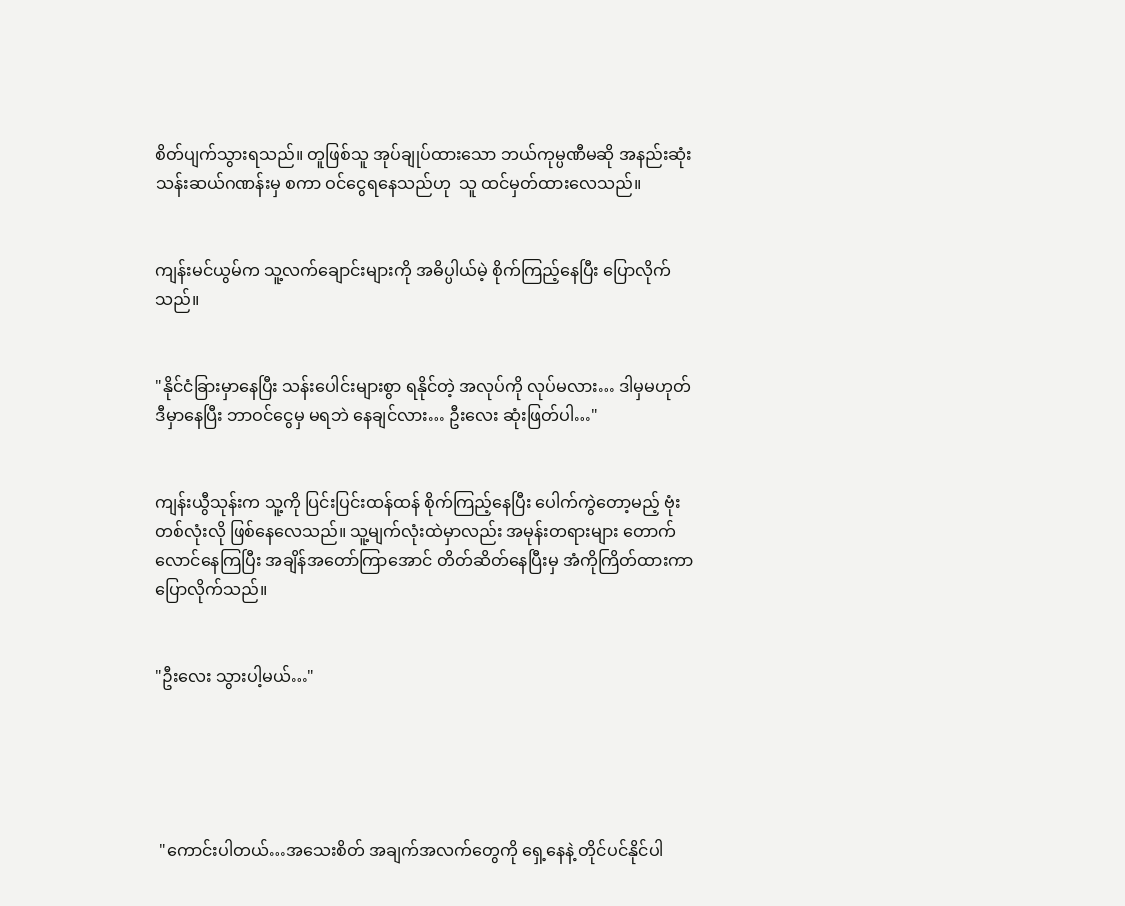စိတ်ပျက်သွားရသည်။ တူဖြစ်သူ အုပ်ချုပ်ထားသော ဘယ်ကုမ္ပဏီမဆို အနည်းဆုံး သန်းဆယ်ဂဏန်းမှ စကာ ဝင်ငွေရနေသည်ဟု  သူ ‌ထင်မှတ်ထားလေသည်။


ကျန်းမင်ယွမ်က သူ့လက်ချောင်းများကို အဓိပ္ပါယ်မဲ့ စိုက်ကြည့်နေပြီး ပြောလိုက်သည်။


"နိုင်ငံခြားမှာနေပြီး သန်းပေါင်းများစွာ ရနိုင်တဲ့ အလုပ်ကို လုပ်မလား… ဒါမှမဟုတ် ဒီမှာနေပြီး ဘာဝင်‌ငွေမှ မရဘဲ နေချင်လား… ဦးလေး ဆုံးဖြတ်ပါ…"


ကျန်းယွီသုန်းက သူ့ကို ပြင်းပြင်းထန်ထန် စိုက်ကြည့်နေပြီး ပေါက်ကွဲတော့မည့် ဗုံးတစ်လုံးလို ဖြစ်နေလေသည်။ သူ့မျက်လုံးထဲမှာလည်း အမုန်းတရားများ တောက်လောင်နေကြပြီး အချိန်အတော်ကြာအောင် တိတ်ဆိတ်နေပြီးမှ အံကိုကြိတ်ထားကာ ပြောလိုက်သည်။


"ဦးလေး သွားပါ့မယ်…"





 "ကောင်းပါတယ်…အသေးစိတ် အချက်အလက်တွေကို ရှေ့နေနဲ့ တိုင်ပင်နိုင်ပါ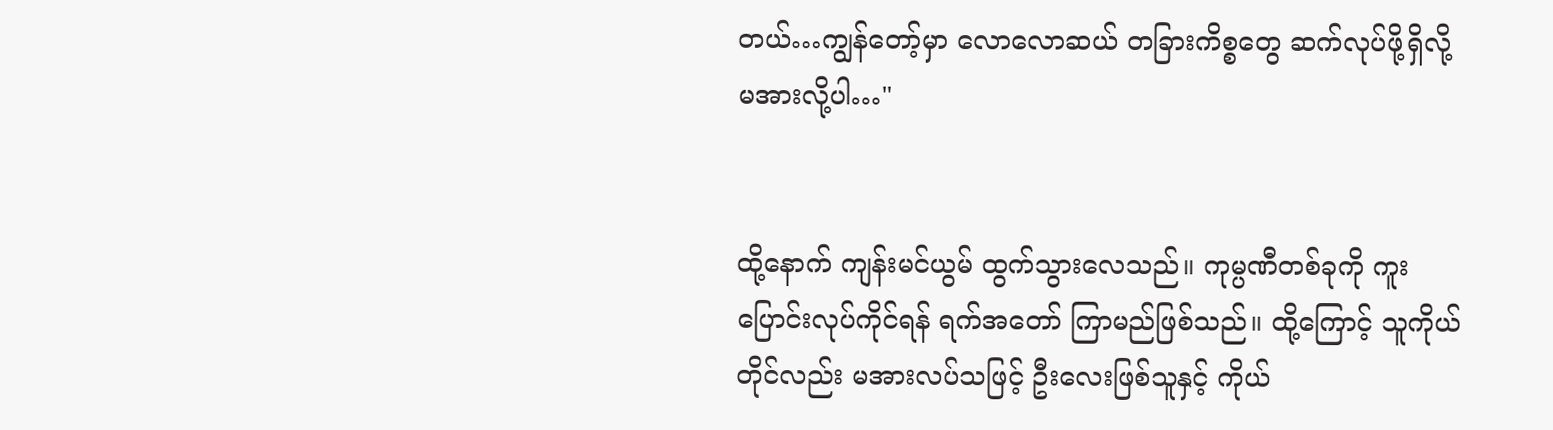တယ်…ကျွန်တော့်မှာ လောလောဆယ် တခြားကိစ္စတွေ ဆက်လုပ်ဖို့ရှိလို့ မအားလို့ပါ…"


ထို့နောက် ကျန်းမင်ယွမ် ထွက်သွားလေသည်။ ကုမ္ပဏီတစ်ခုကို ကူးပြောင်းလုပ်ကိုင်ရန် ရက်အတော် ကြာမည်ဖြစ်သည်။ ထို့ကြောင့် သူကိုယ်တိုင်လည်း မအားလပ်သဖြင့် ဦးလေးဖြစ်သူနှင့် ကိုယ်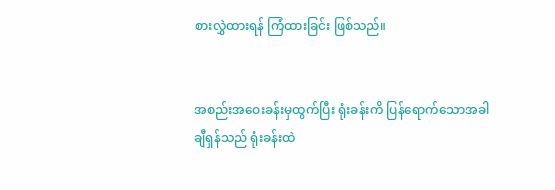စားလွှဲထားရန် ကြံထားခြင်း ဖြစ်သည်။


အစည်းအဝေးခန်းမှထွက်ပြီး ရုံးခန်းကိ ပြန်ရောက်သောအခါ ချီရှန်သည် ရုံးခန်းထဲ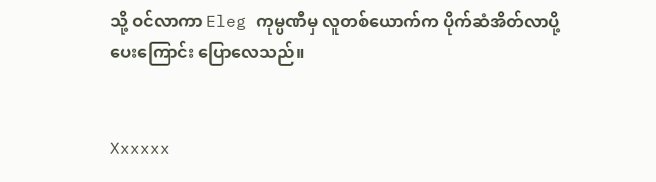သို့ ဝင်လာကာ Eleg ကုမ္ပဏီမှ လူတစ်ယောက်က ပိုက်ဆံအိတ်လာပို့ပေးကြောင်း ပြောလေသည်။


Xxxxxx